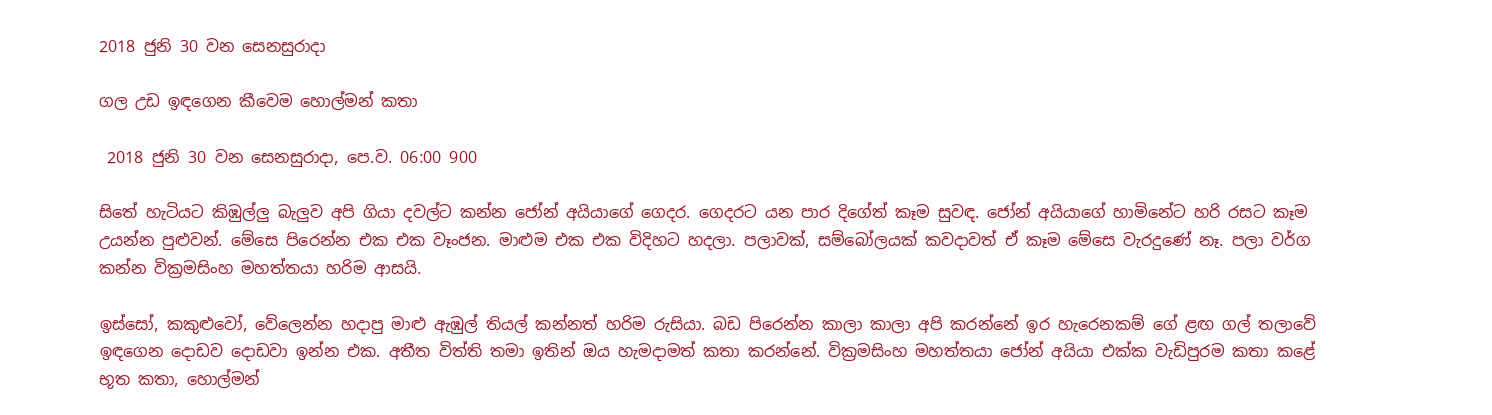2018 ජුනි 30 වන සෙනසුරාදා

ගල උඩ ඉඳගෙන කීවෙම හොල්මන් කතා

 2018 ජුනි 30 වන සෙනසුරාදා, පෙ.ව. 06:00 900

සිතේ හැටියට කිඹුල්ලු බැලුව අපි ගියා දවල්ට කන්න ජෝන් අයියාගේ ගෙදර. ගෙදරට යන පාර දිගේත් කෑම සුවඳ. ජෝන් අයියාගේ හාමිනේට හරි රසට කෑම උයන්න පුළුවන්. මේසෙ පිරෙන්න එක එක වෑංජන. මාළුම එක එක විදිහට හදලා. පලාවක්, සම්බෝලයක් කවදාවත් ඒ කෑම මේසෙ වැරදුණේ නෑ. පලා වර්ග කන්න වික්‍රමසිංහ මහත්තයා හරිම ආසයි.

ඉස්සෝ, කකුළුවෝ, වේලෙන්න හදාපු මාළු ඇඹුල් තියල් කන්නත් හරිම රුසියා. බඩ පිරෙන්න කාලා කාලා අපි කරන්නේ ඉර හැරෙනකම් ගේ ළඟ ගල් තලාවේ ඉඳගෙන දොඩව දොඩවා ඉන්න එක. අතීත විත්ති තමා ඉතින් ඔය හැමදාමත් කතා කරන්නේ. වික්‍රමසිංහ මහත්තයා ජෝන් අයියා එක්ක වැඩිපුරම කතා කළේ භූත කතා, හොල්මන්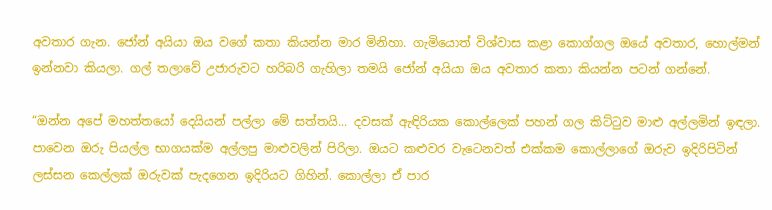අවතාර ගැන. ජෝන් අයියා ඔය වගේ කතා කියන්න මාර මිනිහා. ගැමියොත් විශ්වාස කළා කොග්ගල ඔයේ අවතාර, හොල්මන් ඉන්නවා කියලා. ගල් තලාවේ උජාරුවට හරිබරි ගැහිලා තමයි ජෝන් අයියා ඔය අවතාර කතා කියන්න පටන් ගන්නේ.

“ඔන්න අපේ මහත්තයෝ දෙයියන් පල්ලා මේ සත්තයි... දවසක් ඇඳිරියක කොල්ලෙක් පහන් ගල කිට්ටුව මාළු අල්ලමින් ඉඳලා. පාවෙන ඔරු පියල්ල භාගයක්ම අල්ලපු මාළුවලින් පිරිලා. ඔයට කළුවර වැටෙනවත් එක්කම කොල්ලාගේ ඔරුව ඉදිරිපිටින් ලස්සන කෙල්ලක් ඔරුවක් පැදගෙන ඉදිරියට ගිහින්. කොල්ලා ඒ පාර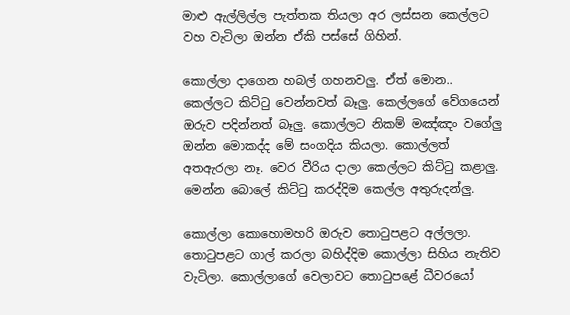මාළු ඇල්ලිල්ල පැත්තක තියලා අර ලස්සන කෙල්ලට වහ වැටිලා ඔන්න ඒකි පස්සේ ගිහින්.

කොල්ලා දාගෙන හබල් ගහනවලු. ඒත් මොන.. කෙල්ලට කිට්ටු වෙන්නවත් බෑලු. කෙල්ලගේ වේගයෙන් ඔරුව පදින්නත් බෑලු. කොල්ලට නිකම් මඤ්ඤං වගේලු ඔන්න මොකද්ද මේ සංගදිය කියලා. කොල්ලත් අතඇරලා නෑ. වෙර වීරිය දාලා කෙල්ලට කිට්ටු කළාලු. මෙන්න බොලේ කිට්ටු කරද්දිම කෙල්ල අතුරුදන්ලු.

කොල්ලා කොහොමහරි ඔරුව තොටුපළට අල්ලලා. තොටුපළට ගාල් කරලා බහිද්දිම කොල්ලා සිහිය නැතිව වැටිලා. කොල්ලාගේ වෙලාවට තොටුපළේ ධීවරයෝ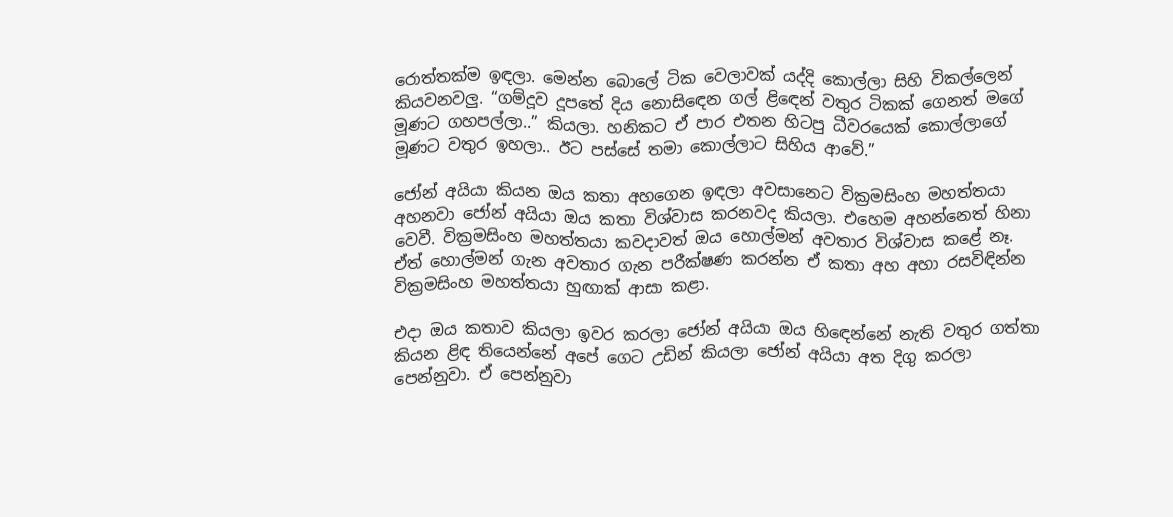රොත්තක්ම ඉඳලා. මෙන්න බොලේ ටික වෙලාවක් යද්දි කොල්ලා සිහි විකල්ලෙන් කියවනවලු. “ගම්දූව දූපතේ දිය නොසිඳෙන ගල් ළිඳෙන් වතුර ටිකක් ගෙනත් මගේ මූණට ගහපල්ලා..” කියලා. හනිකට ඒ පාර එතන හිටපු ධීවරයෙක් කොල්ලාගේ මූණට වතුර ඉහලා.. ඊට පස්සේ තමා කොල්ලාට සිහිය ආවේ.”

ජෝන් අයියා කියන ඔය කතා අහගෙන ඉඳලා අවසානෙට වික්‍රමසිංහ මහත්තයා අහනවා ජෝන් අයියා ඔය කතා විශ්වාස කරනවද කියලා. එහෙම අහන්නෙත් හිනා වෙවී. වික්‍රමසිංහ මහත්තයා කවදාවත් ඔය හොල්මන් අවතාර විශ්වාස කළේ නෑ. ඒත් හොල්මන් ගැන අවතාර ගැන පරීක්ෂණ කරන්න ඒ කතා අහ අහා රසවිඳින්න වික්‍රමසිංහ මහත්තයා හුඟාක් ආසා කළා.

එදා ඔය කතාව කියලා ඉවර කරලා ජෝන් අයියා ඔය හිඳෙන්නේ නැති වතුර ගත්තා කියන ළිඳ තියෙන්නේ අපේ ගෙට උඩින් කියලා ජෝන් අයියා අත දිගු කරලා පෙන්නුවා. ඒ පෙන්නුවා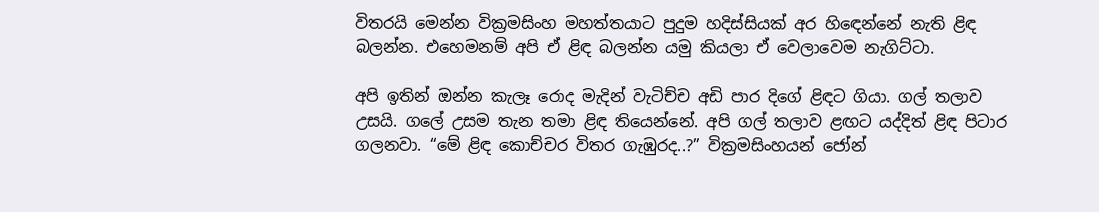විතරයි මෙන්න වික්‍රමසිංහ මහත්තයාට පුදුම හදිස්සියක් අර හිඳෙන්නේ නැති ළිඳ බලන්න. එහෙමනම් අපි ඒ ළිඳ බලන්න යමු කියලා ඒ වෙලාවෙම නැගිට්ටා.

අපි ඉතින් ඔන්න කැලෑ රොද මැදින් වැටිච්ච අඩි පාර දිගේ ළිඳට ගියා. ගල් තලාව උසයි. ගලේ උසම තැන තමා ළිඳ තියෙන්නේ. අපි ගල් තලාව ළඟට යද්දිත් ළිඳ පිටාර ගලනවා. “මේ ළිඳ කොච්චර විතර ගැඹුරද..?” වික්‍රමසිංහයන් ජෝන්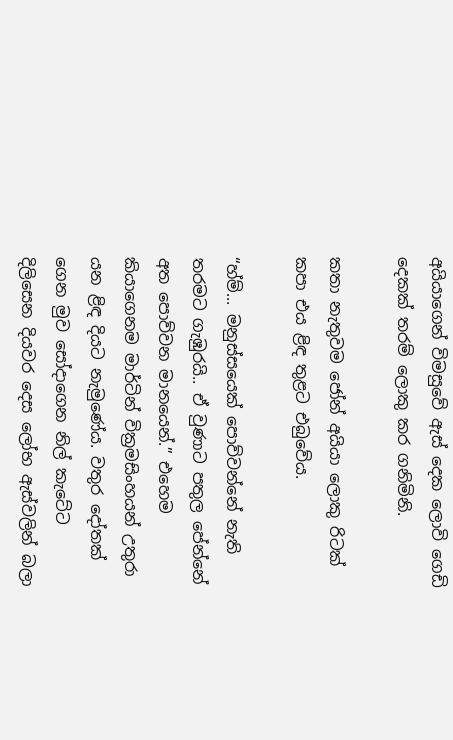අයියාගෙන් විමසුවේ ඇස් දෙක ලොවි ගෙඩි දෙකක් තරම් ලොකු කර ගනිමිනි.

කතා නැතුවම ජෝන් අයියා ලොකු රිටක් කපා එය ළිඳ තුළට එබුවේය.

“හ්ම්... මනුස්සයෙක් පොව්වන්නේ නැති තරමට ගැඹුරයි.. ඒ වුණාට පතුල පේන්නේ අත පොව්වන මානයෙන්.” එහෙම කියාගෙනම මාර්ටින් වික්‍රමසිංහයන් උතුරා යන ළිඳ දියට නැමුණේය. වතුර දෝතක් ගෙන මුව සෝදාගෙන නිල් කැටේට දිලිසෙන දියවර දෙස ලෝභ ඇස්වලින් බලා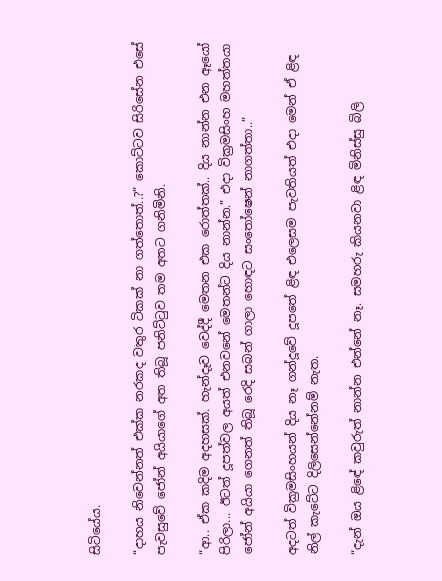සිටියේය.

“දාහය නිවෙන්නත් එක්ක නරකද වතුර ටිකක් නා ගත්තොත්..?” කොට්ටව සිරිසේන එසේ පැවසුවේ ජෝන් අයියාගේ අත තිබූ පනිට්ටුව තම අතට ගනිමිනි.

“ආ.. ඒක කදිම අදහසක්. හැන්දෑව වෙද්දී මෙතන එක රොත්තක්.. දිය නාන්න එන ඈයෝ පිරිලා... ඊටත් දූපත්වල අයත් එනවනේ මෙතන්ට දිය නාන්න.” එදා වික්‍රමසිංහ මහත්තයා ජෝන් අයියා ගෙනත් තිබූ රෙදි සබන් ගාලා හොඳට සංතෝෂෙන් නාගත්තා..”

අදටත් වික්‍රමසිංහයන් දිය නෑ ගන්දූවේ දූපතේ ළිඳ එලෙසම පැවතියත් එදා මෙන් ඒ ළිඳ නිල් කැටේට දිලිසෙන්නේනම් නැත.

“දැන් ඔය ළිඳේ කවුරුත් නාන්න එන්නේ නෑ. සමහරු කියනවා ළිඳ මිනිස්සු බිලි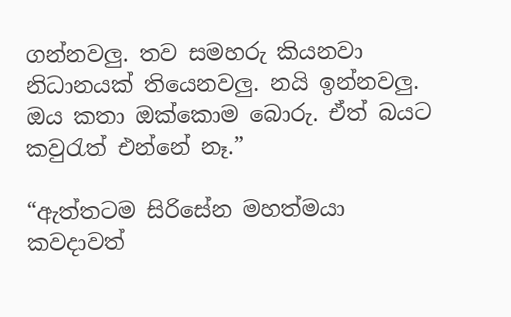ගන්නවලු. තව සමහරු කියනවා නිධානයක් තියෙනවලු. නයි ඉන්නවලු. ඔය කතා ඔක්කොම බොරු. ඒත් බයට කවුරැත් එන්නේ නෑ.”

“ඇත්තටම සිරිසේන මහත්මයා කවදාවත්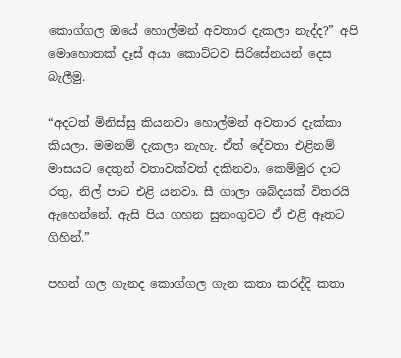කොග්ගල ඔයේ හොල්මන් අවතාර දැකලා නැද්ද?” අපි මොහොතක් දෑස් අයා කොට්ටව සිරිසේනයන් දෙස බැලීමු.

“අදටත් මිනිස්සු කියනවා හොල්මන් අවතාර දැක්කා කියලා. මමනම් දැකලා නැහැ. ඒත් දේවතා එළිනම් මාසයට දෙතුන් වතාවක්වත් දකිනවා. කෙම්මුර දාට රතු, නිල් පාට එළි යනවා. සී ගාලා ශබ්දයක් විතරයි ඇහෙන්නේ. ඇසි පිය ගහන සුනංගුවට ඒ එළි ඈතට ගිහින්.”

පහන් ගල ගැනද කොග්ගල ගැන කතා කරද්දි කතා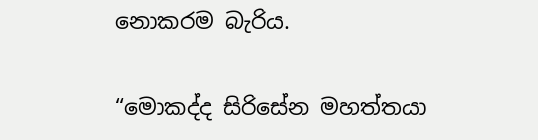නොකරම බැරිය.

“මොකද්ද සිරිසේන මහත්තයා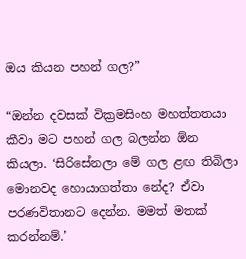ඔය කියන පහන් ගල?”

“ඔන්න දවසක් වික්‍රමසිංහ මහත්තතයා කීවා මට පහන් ගල බලන්න ඕන කියලා. ‘සිරිසේනලා මේ ගල ළඟ තිබිලා මොනවද හොයාගත්තා නේද? ඒවා පරණවිතානට දෙන්න. මමත් මතක් කරන්නම්.’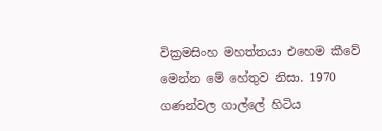වික්‍රමසිංහ මහත්තයා එහෙම කීවේ මෙන්න මේ හේතුව නිසා. 1970 ගණන්වල ගාල්ලේ හිටිය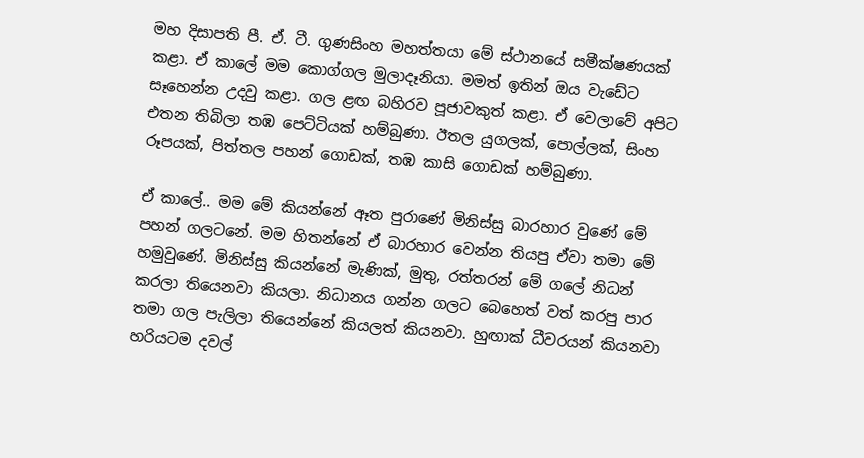මහ දිසාපති පී. ඒ. ටී. ගුණසිංහ මහත්තයා මේ ස්ථානයේ සමීක්ෂණයක් කළා. ඒ කාලේ මම කොග්ගල මුලාදෑනියා. මමත් ඉතින් ඔය වැඩේට සෑහෙන්න උදවු කළා. ගල ළඟ බහිරව පූජාවකුත් කළා. ඒ වෙලාවේ අපිට එතන තිබිලා තඹ පෙට්ටියක් හම්බුණා. ඊතල යුගලක්, පොල්ලක්, සිංහ රූපයක්, පිත්තල පහන් ගොඩක්, තඹ කාසි ගොඩක් හම්බුණා.

ඒ කාලේ.. මම මේ කියන්නේ ඈත පුරාණේ මිනිස්සු බාරහාර වුණේ මේ පහන් ගලටනේ. මම හිතන්නේ ඒ බාරහාර වෙන්න තියපු ඒවා තමා මේ හමුවුණේ. මිනිස්සු කියන්නේ මැණික්, මුතු, රත්තරන් මේ ගලේ නිධන් කරලා තියෙනවා කියලා. නිධානය ගන්න ගලට බෙහෙත් වත් කරපු පාර තමා ගල පැලිලා තියෙන්නේ කියලත් කියනවා. හුඟාක් ධීවරයන් කියනවා හරියටම දවල්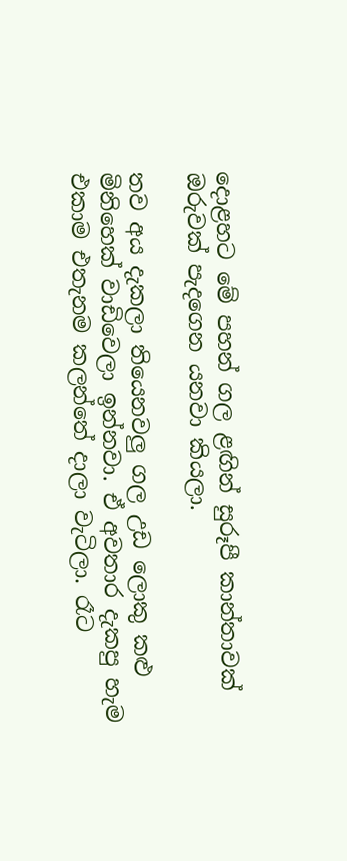දොළහට මේ පහන් ගල ළඟින් සුරූපී කාන්තාවක් ඔරුවක් පැදගෙන යනවා කියලා.

තව අය දැකලා තියෙනවලු ගල උඩ ලොකු කළු මිනිහෙක් වාඩිවෙලා ඉන්නවා. ඒ අවතාර දැකපු හැම එකාම එතැනම කලන්තේ දාලා වැටිලා. රෑට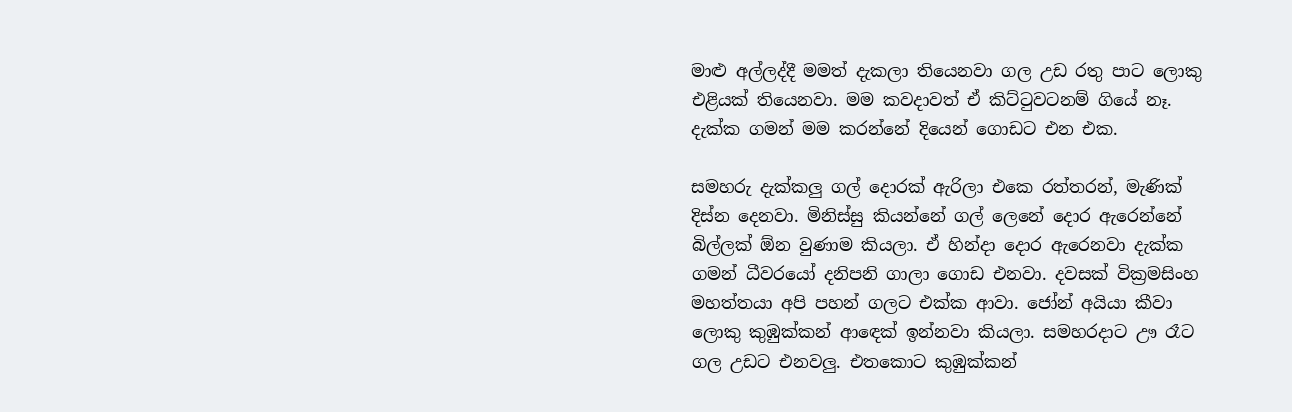මාළු අල්ලද්දී මමත් දැකලා තියෙනවා ගල උඩ රතු පාට ලොකු එළියක් තියෙනවා. මම කවදාවත් ඒ කිට්ටුවටනම් ගියේ නෑ. දැක්ක ගමන් මම කරන්නේ දියෙන් ගොඩට එන එක.

සමහරු දැක්කලු ගල් දොරක් ඇරිලා එකෙ රත්තරන්, මැණික් දිස්න දෙනවා. මිනිස්සු කියන්නේ ගල් ලෙනේ දොර ඇරෙන්නේ බිල්ලක් ඕන වුණාම කියලා. ඒ හින්දා දොර ඇරෙනවා දැක්ක ගමන් ධීවරයෝ දනිපනි ගාලා ගොඩ එනවා. දවසක් වික්‍රමසිංහ මහත්තයා අපි පහන් ගලට එක්ක ආවා. ජෝන් අයියා කීවා ලොකු කුඹුක්කන් ආඳෙක් ඉන්නවා කියලා. සමහරදාට ඌ රෑට ගල උඩට එනවලු. එතකොට කුඹුක්කන්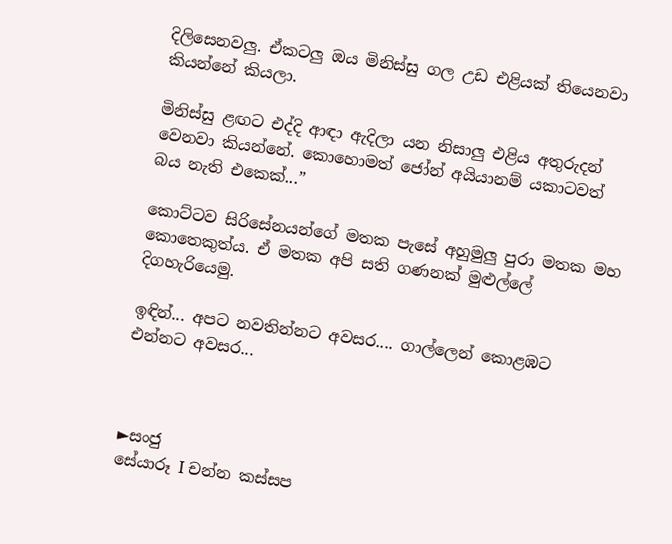දිලිසෙනවලු. ඒකටලු ඔය මිනිස්සු ගල උඩ එළියක් තියෙනවා කියන්නේ කියලා.

මිනිස්සු ළඟට එද්දි ආඳා ඇදිලා යන නිසාලු එළිය අතුරුදන් වෙනවා කියන්නේ. කොහොමත් ජෝන් අයියානම් යකාටවත් බය නැති එකෙක්...”

කොට්ටව සිරිසේනයන්ගේ මතක පැසේ අහුමුලු පුරා මතක මහ කොතෙකුත්ය. ඒ මතක අපි සති ගණනක් මුළුල්ලේ දිගහැරියෙමු.

ඉඳින්... අපට නවතින්නට අවසර.... ගාල්ලෙන් කොළඹට එන්නට අවසර...



►සංජු
සේයාරූ I චන්න කස්සප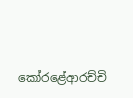කෝරළේආරච්චි